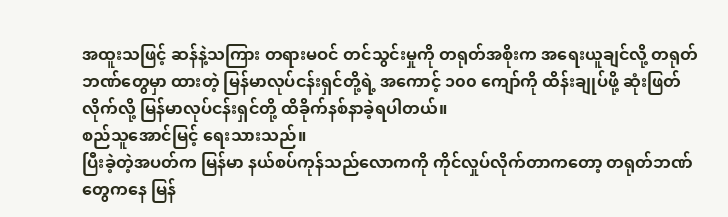အထူးသဖြင့် ဆန်နဲ့သကြား တရားမဝင် တင်သွင်းမှုကို တရုတ်အစိုးက အရေးယူချင်လို့ တရုတ်ဘဏ်တွေမှာ ထားတဲ့ မြန်မာလုပ်ငန်းရှင်တို့ရဲ့ အကောင့် ၁၀၀ ကျော်ကို ထိန်းချုပ်ဖို့ ဆုံးဖြတ်လိုက်လို့ မြန်မာလုပ်ငန်းရှင်တို့ ထိခိုက်နစ်နာခဲ့ရပါတယ်။
စည်သူအောင်မြင့် ရေးသားသည်။
ပြီးခဲ့တဲ့အပတ်က မြန်မာ နယ်စပ်ကုန်သည်လောကကို ကိုင်လှုပ်လိုက်တာကတော့ တရုတ်ဘဏ်တွေကနေ မြန်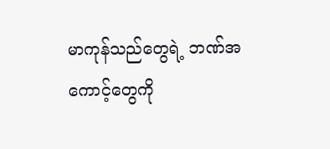မာကုန်သည်တွေရဲ့ ဘဏ်အကောင့်တွေကို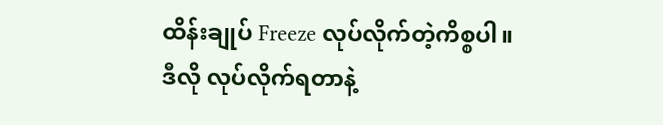ထိန်းချုပ် Freeze လုပ်လိုက်တဲ့ကိစ္စပါ။
ဒီလို လုပ်လိုက်ရတာနဲ့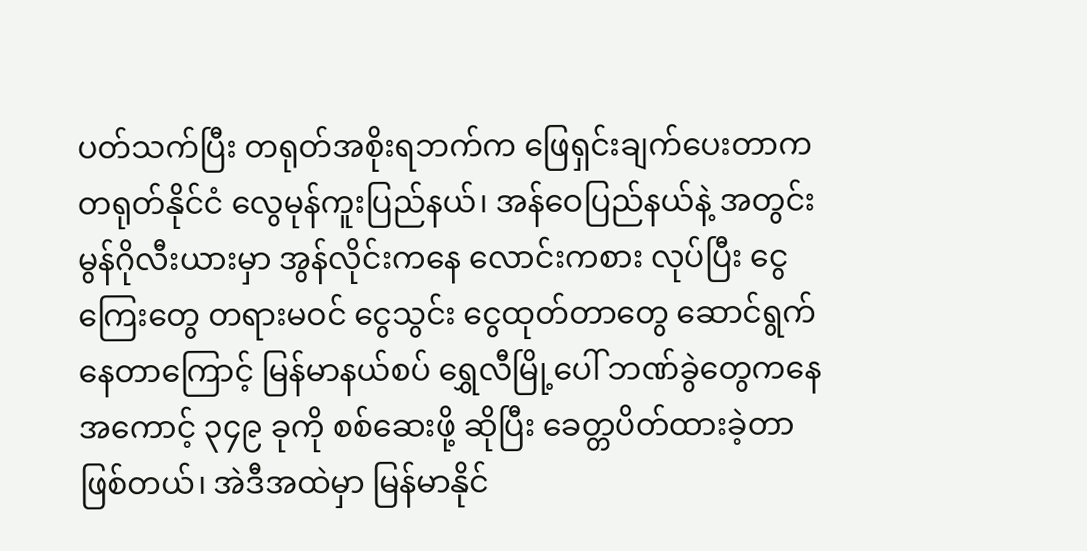ပတ်သက်ပြီး တရုတ်အစိုးရဘက်က ဖြေရှင်းချက်ပေးတာက တရုတ်နိုင်ငံ လွေမုန်ကူးပြည်နယ်၊ အန်ဝေပြည်နယ်နဲ့ အတွင်းမွန်ဂိုလီးယားမှာ အွန်လိုင်းကနေ လောင်းကစား လုပ်ပြီး ငွေကြေးတွေ တရားမဝင် ငွေသွင်း ငွေထုတ်တာတွေ ဆောင်ရွက်နေတာကြောင့် မြန်မာနယ်စပ် ရွှေလီမြို့ပေါ် ဘဏ်ခွဲတွေကနေ အကောင့် ၃၄၉ ခုကို စစ်ဆေးဖို့ ဆိုပြီး ခေတ္တပိတ်ထားခဲ့တာ ဖြစ်တယ်၊ အဲဒီအထဲမှာ မြန်မာနိုင်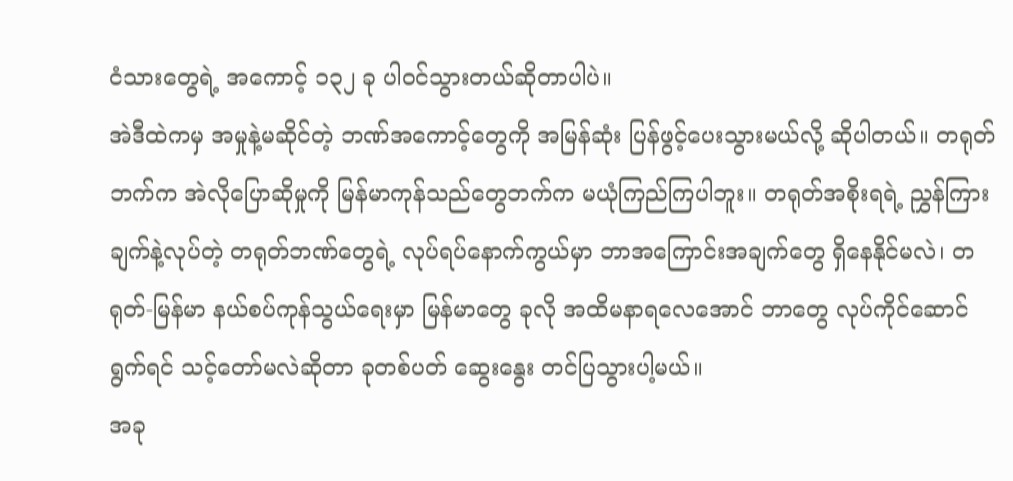ငံသားတွေရဲ့ အကောင့် ၁၃၂ ခု ပါဝင်သွားတယ်ဆိုတာပါပဲ။
အဲဒီထဲကမှ အမှုနဲ့မဆိုင်တဲ့ ဘဏ်အကောင့်တွေကို အမြန်ဆုံး ပြန်ဖွင့်ပေးသွားမယ်လို့ ဆိုပါတယ်။ တရုတ်ဘက်က အဲလိုပြောဆိုမှုကို မြန်မာကုန်သည်တွေဘက်က မယုံကြည်ကြပါဘူး။ တရုတ်အစိုးရရဲ့ ညွှန်ကြားချက်နဲ့လုပ်တဲ့ တရုတ်ဘဏ်တွေရဲ့ လုပ်ရပ်နောက်ကွယ်မှာ ဘာအကြောင်းအချက်တွေ ရှိနေနိုင်မလဲ၊ တရုတ်-မြန်မာ နယ်စပ်ကုန်သွယ်ရေးမှာ မြန်မာတွေ ခုလို အထိမနာရလေအောင် ဘာတွေ လုပ်ကိုင်ဆောင်ရွက်ရင် သင့်တော်မလဲဆိုတာ ခုတစ်ပတ် ဆွေးနွေး တင်ပြသွားပါ့မယ်။
အခု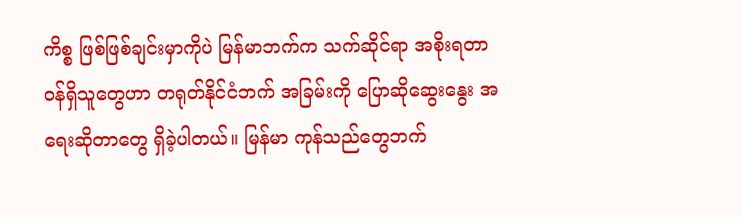ကိစ္စ ဖြစ်ဖြစ်ချင်းမှာကိုပဲ မြန်မာဘက်က သက်ဆိုင်ရာ အစိုးရတာဝန်ရှိသူတွေဟာ တရုတ်နိုင်ငံဘက် အခြမ်းကို ပြောဆိုဆွေးနွေး အရေးဆိုတာတွေ ရှိခဲ့ပါတယ်။ မြန်မာ ကုန်သည်တွေဘက်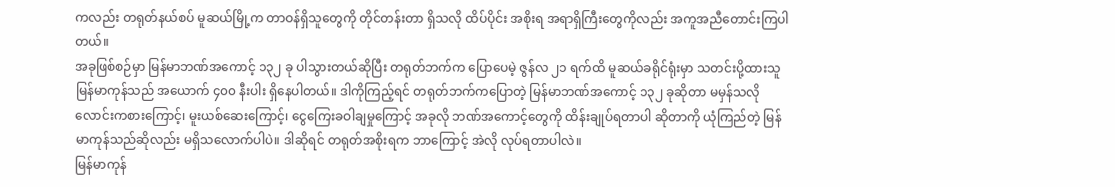ကလည်း တရုတ်နယ်စပ် မူဆယ်မြို့က တာဝန်ရှိသူတွေကို တိုင်တန်းတာ ရှိသလို ထိပ်ပိုင်း အစိုးရ အရာရှိကြီးတွေကိုလည်း အကူအညီတောင်းကြပါတယ်။
အခုဖြစ်စဉ်မှာ မြန်မာဘဏ်အကောင့် ၁၃၂ ခု ပါသွားတယ်ဆိုပြီး တရုတ်ဘက်က ပြောပေမဲ့ ဇွန်လ ၂၁ ရက်ထိ မူဆယ်ခရိုင်ရုံးမှာ သတင်းပို့ထားသူ မြန်မာကုန်သည် အယောက် ၄၀၀ နီးပါး ရှိနေပါတယ်။ ဒါကိုကြည့်ရင် တရုတ်ဘက်ကပြောတဲ့ မြန်မာဘဏ်အကောင့် ၁၃၂ ခုဆိုတာ မမှန်သလို လောင်းကစားကြောင့်၊ မူးယစ်ဆေးကြောင့်၊ ငွေကြေးခဝါချမှုကြောင့် အခုလို ဘဏ်အကောင့်တွေကို ထိန်းချုပ်ရတာပါ ဆိုတာကို ယုံကြည်တဲ့ မြန်မာကုန်သည်ဆိုလည်း မရှိသလောက်ပါပဲ။ ဒါဆိုရင် တရုတ်အစိုးရက ဘာကြောင့် အဲလို လုပ်ရတာပါလဲ။
မြန်မာကုန်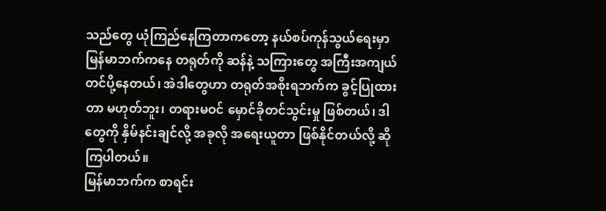သည်တွေ ယုံကြည်နေကြတာကတော့ နယ်စပ်ကုန်သွယ်ရေးမှာ မြန်မာဘက်ကနေ တရုတ်ကို ဆန်နဲ့ သကြားတွေ အကြီးအကျယ် တင်ပို့နေတယ်၊ အဲဒါတွေဟာ တရုတ်အစိုးရဘက်က ခွင့်ပြုထားတာ မဟုတ်ဘူး၊ တရားမဝင် မှောင်ခိုတင်သွင်းမှု ဖြစ်တယ်၊ ဒါတွေကို နှိမ်နင်းချင်လို့ အခုလို အရေးယူတာ ဖြစ်နိုင်တယ်လို့ ဆိုကြပါတယ်။
မြန်မာဘက်က စာရင်း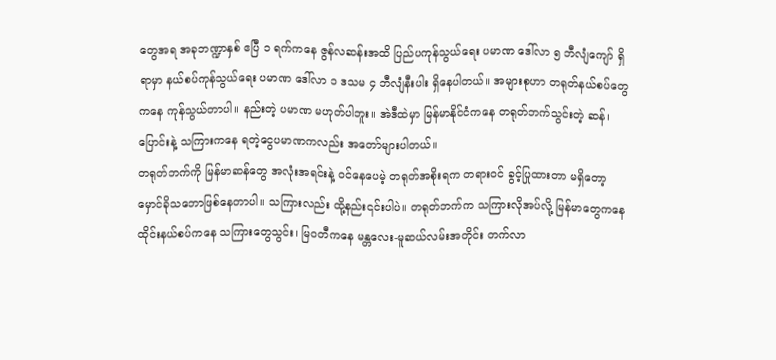တွေအရ အခုဘဏ္ဍာနှစ် ဧပြီ ၁ ရက်ကနေ ဇွန်လဆန်းအထိ ပြည်ပကုန်သွယ်ရေး ပမာဏ ဒေါ်လာ ၅ ဘီလျံကျော် ရှိရာမှာ နယ်စပ်ကုန်သွယ်ရေး ပမာဏ ဒေါ်လာ ၁ ဒသမ ၄ ဘီလျံနီးပါး ရှိနေပါတယ်။ အများစုဟာ တရုတ်နယ်စပ်တွေကနေ ကုန်သွယ်တာပါ။ နည်းတဲ့ ပမာဏ မဟုတ်ပါဘူး။ အဲဒီထဲမှာ မြန်မာနိုင်ငံကနေ တရုတ်ဘက်သွင်းတဲ့ ဆန်၊ ပြောင်းနဲ့ သကြားကနေ ရတဲ့ငွေပမာဏကလည်း အတော်များပါတယ်။
တရုတ်ဘက်ကို မြန်မာဆန်တွေ အလုံးအရင်းနဲ့ ဝင်နေပေမဲ့ တရုတ်အစိုးရက တရားဝင် ခွင့်ပြုထားတာ မရှိတော့ မှောင်ခိုသဘောဖြစ်နေတာပါ။ သကြားလည်း ထို့နည်း၎င်းပါပဲ။ တရုတ်ဘက်က သကြားလိုအပ်လို့ မြန်မာတွေကနေ ထိုင်းနယ်စပ်ကနေ သကြားတွေသွင်း၊ မြဝတီကနေ မန္တလေး-မူဆယ်လမ်းအတိုင်း တက်လာ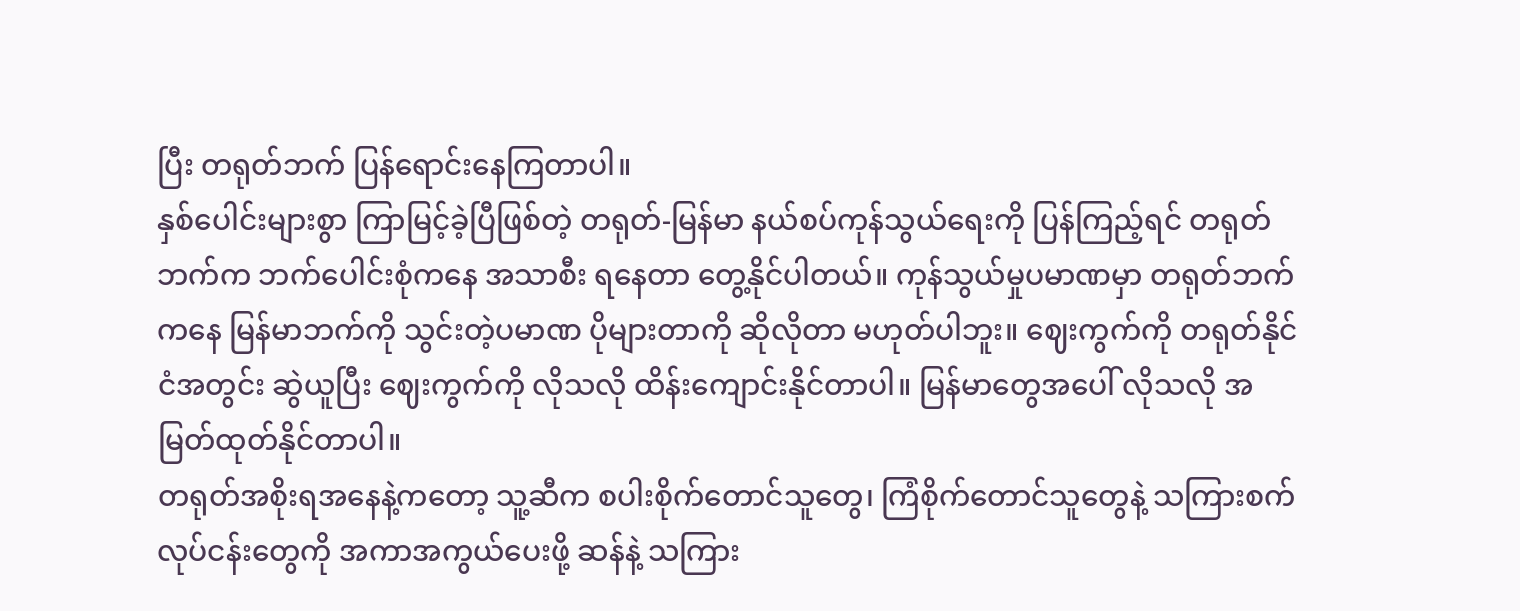ပြီး တရုတ်ဘက် ပြန်ရောင်းနေကြတာပါ။
နှစ်ပေါင်းများစွာ ကြာမြင့်ခဲ့ပြီဖြစ်တဲ့ တရုတ်-မြန်မာ နယ်စပ်ကုန်သွယ်ရေးကို ပြန်ကြည့်ရင် တရုတ်ဘက်က ဘက်ပေါင်းစုံကနေ အသာစီး ရနေတာ တွေ့နိုင်ပါတယ်။ ကုန်သွယ်မှုပမာဏမှာ တရုတ်ဘက်ကနေ မြန်မာဘက်ကို သွင်းတဲ့ပမာဏ ပိုများတာကို ဆိုလိုတာ မဟုတ်ပါဘူး။ ဈေးကွက်ကို တရုတ်နိုင်ငံအတွင်း ဆွဲယူပြီး ဈေးကွက်ကို လိုသလို ထိန်းကျောင်းနိုင်တာပါ။ မြန်မာတွေအပေါ် လိုသလို အမြတ်ထုတ်နိုင်တာပါ။
တရုတ်အစိုးရအနေနဲ့ကတော့ သူ့ဆီက စပါးစိုက်တောင်သူတွေ၊ ကြံစိုက်တောင်သူတွေနဲ့ သကြားစက် လုပ်ငန်းတွေကို အကာအကွယ်ပေးဖို့ ဆန်နဲ့ သကြား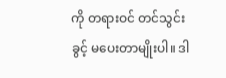ကို တရားဝင် တင်သွင်းခွင့် မပေးတာမျိုးပါ။ ဒါ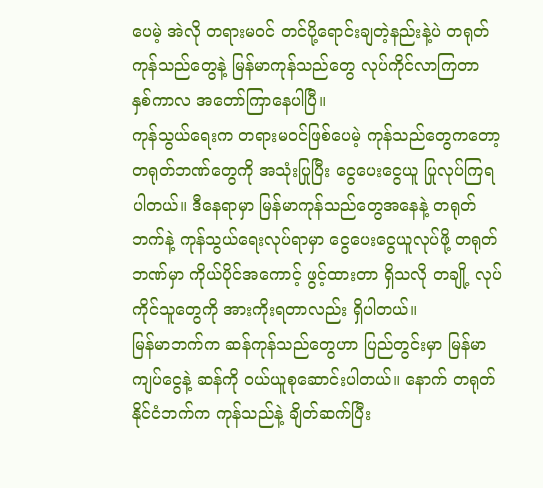ပေမဲ့ အဲလို တရားမဝင် တင်ပို့ရောင်းချတဲ့နည်းနဲ့ပဲ တရုတ်ကုန်သည်တွေနဲ့ မြန်မာကုန်သည်တွေ လုပ်ကိုင်လာကြတာ နှစ်ကာလ အတော်ကြာနေပါပြီ။
ကုန်သွယ်ရေးက တရားမဝင်ဖြစ်ပေမဲ့ ကုန်သည်တွေကတော့ တရုတ်ဘဏ်တွေကို အသုံးပြုပြီး ငွေပေးငွေယူ ပြုလုပ်ကြရပါတယ်။ ဒီနေရာမှာ မြန်မာကုန်သည်တွေအနေနဲ့ တရုတ်ဘက်နဲ့ ကုန်သွယ်ရေးလုပ်ရာမှာ ငွေပေးငွေယူလုပ်ဖို့ တရုတ်ဘဏ်မှာ ကိုယ်ပိုင်အကောင့် ဖွင့်ထားတာ ရှိသလို တချို့ လုပ်ကိုင်သူတွေကို အားကိုးရတာလည်း ရှိပါတယ်။
မြန်မာဘက်က ဆန်ကုန်သည်တွေဟာ ပြည်တွင်းမှာ မြန်မာကျပ်ငွေနဲ့ ဆန်ကို ဝယ်ယူစုဆောင်းပါတယ်။ နောက် တရုတ်နိုင်ငံဘက်က ကုန်သည်နဲ့ ချိတ်ဆက်ပြီး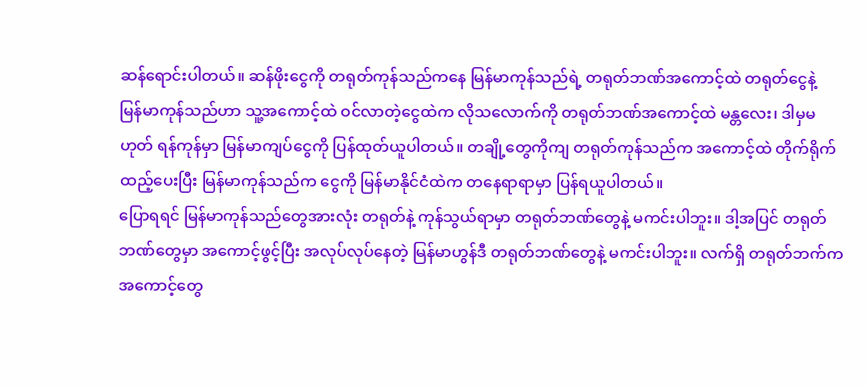ဆန်ရောင်းပါတယ်။ ဆန်ဖိုးငွေကို တရုတ်ကုန်သည်ကနေ မြန်မာကုန်သည်ရဲ့ တရုတ်ဘဏ်အကောင့်ထဲ တရုတ်ငွေနဲ့
မြန်မာကုန်သည်ဟာ သူ့အကောင့်ထဲ ဝင်လာတဲ့ငွေထဲက လိုသလောက်ကို တရုတ်ဘဏ်အကောင့်ထဲ မန္တလေး၊ ဒါမှမဟုတ် ရန်ကုန်မှာ မြန်မာကျပ်ငွေကို ပြန်ထုတ်ယူပါတယ်။ တချို့တွေကိုကျ တရုတ်ကုန်သည်က အကောင့်ထဲ တိုက်ရိုက်ထည့်ပေးပြီး မြန်မာကုန်သည်က ငွေကို မြန်မာနိုင်ငံထဲက တနေရာရာမှာ ပြန်ရယူပါတယ်။
ပြောရရင် မြန်မာကုန်သည်တွေအားလုံး တရုတ်နဲ့ ကုန်သွယ်ရာမှာ တရုတ်ဘဏ်တွေနဲ့ မကင်းပါဘူး။ ဒါ့အပြင် တရုတ်ဘဏ်တွေမှာ အကောင့်ဖွင့်ပြီး အလုပ်လုပ်နေတဲ့ မြန်မာဟွန်ဒီ တရုတ်ဘဏ်တွေနဲ့ မကင်းပါဘူး။ လက်ရှိ တရုတ်ဘက်က အကောင့်တွေ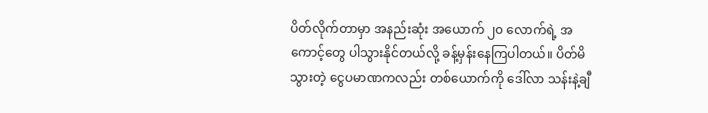ပိတ်လိုက်တာမှာ အနည်းဆုံး အယောက် ၂၀ လောက်ရဲ့ အကောင့်တွေ ပါသွားနိုင်တယ်လို့ ခန့်မှန်းနေကြပါတယ်။ ပိတ်မိသွားတဲ့ ငွေပမာဏကလည်း တစ်ယောက်ကို ဒေါ်လာ သန်းနဲ့ချီ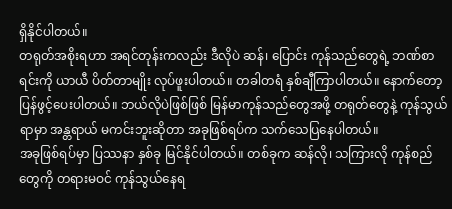ရှိနိုင်ပါတယ်။
တရုတ်အစိုးရဟာ အရင်တုန်းကလည်း ဒီလိုပဲ ဆန်၊ ပြောင်း ကုန်သည်တွေရဲ့ ဘဏ်စာရင်းကို ယာယီ ပိတ်တာမျိုး လုပ်ဖူးပါတယ်။ တခါတရံ နှစ်ချီကြာပါတယ်။ နောက်တော့ ပြန်ဖွင့်ပေးပါတယ်။ ဘယ်လိုပဲဖြစ်ဖြစ် မြန်မာကုန်သည်တွေအဖို့ တရုတ်တွေနဲ့ ကုန်သွယ်ရာမှာ အန္တရာယ် မကင်းဘူးဆိုတာ အခုဖြစ်ရပ်က သက်သေပြနေပါတယ်။
အခုဖြစ်ရပ်မှာ ပြဿနာ နှစ်ခု မြင်နိုင်ပါတယ်။ တစ်ခုက ဆန်လို၊ သကြားလို ကုန်စည်တွေကို တရားမဝင် ကုန်သွယ်နေရ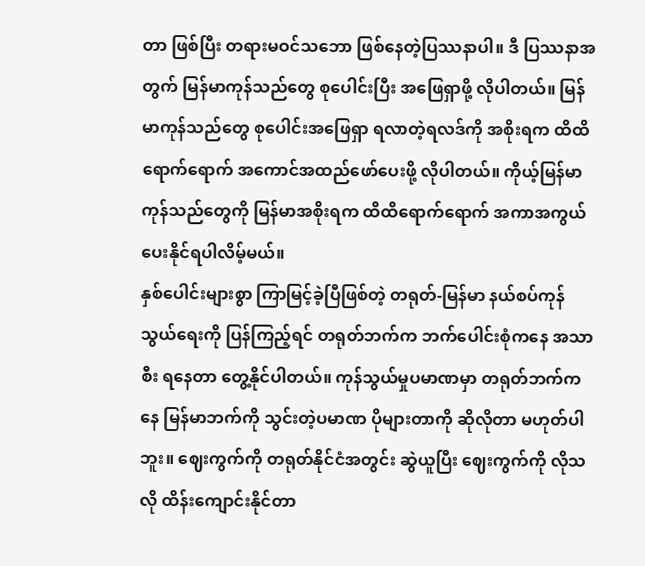တာ ဖြစ်ပြီး တရားမဝင်သဘော ဖြစ်နေတဲ့ပြဿနာပါ။ ဒီ ပြဿနာအတွက် မြန်မာကုန်သည်တွေ စုပေါင်းပြီး အဖြေရှာဖို့ လိုပါတယ်။ မြန်မာကုန်သည်တွေ စုပေါင်းအဖြေရှာ ရလာတဲ့ရလဒ်ကို အစိုးရက ထိထိရောက်ရောက် အကောင်အထည်ဖော်ပေးဖို့ လိုပါတယ်။ ကိုယ့်မြန်မာကုန်သည်တွေကို မြန်မာအစိုးရက ထိထိရောက်ရောက် အကာအကွယ်ပေးနိုင်ရပါလိမ့်မယ်။
နှစ်ပေါင်းများစွာ ကြာမြင့်ခဲ့ပြီဖြစ်တဲ့ တရုတ်-မြန်မာ နယ်စပ်ကုန်သွယ်ရေးကို ပြန်ကြည့်ရင် တရုတ်ဘက်က ဘက်ပေါင်းစုံကနေ အသာစီး ရနေတာ တွေ့နိုင်ပါတယ်။ ကုန်သွယ်မှုပမာဏမှာ တရုတ်ဘက်ကနေ မြန်မာဘက်ကို သွင်းတဲ့ပမာဏ ပိုများတာကို ဆိုလိုတာ မဟုတ်ပါဘူး။ ဈေးကွက်ကို တရုတ်နိုင်ငံအတွင်း ဆွဲယူပြီး ဈေးကွက်ကို လိုသလို ထိန်းကျောင်းနိုင်တာ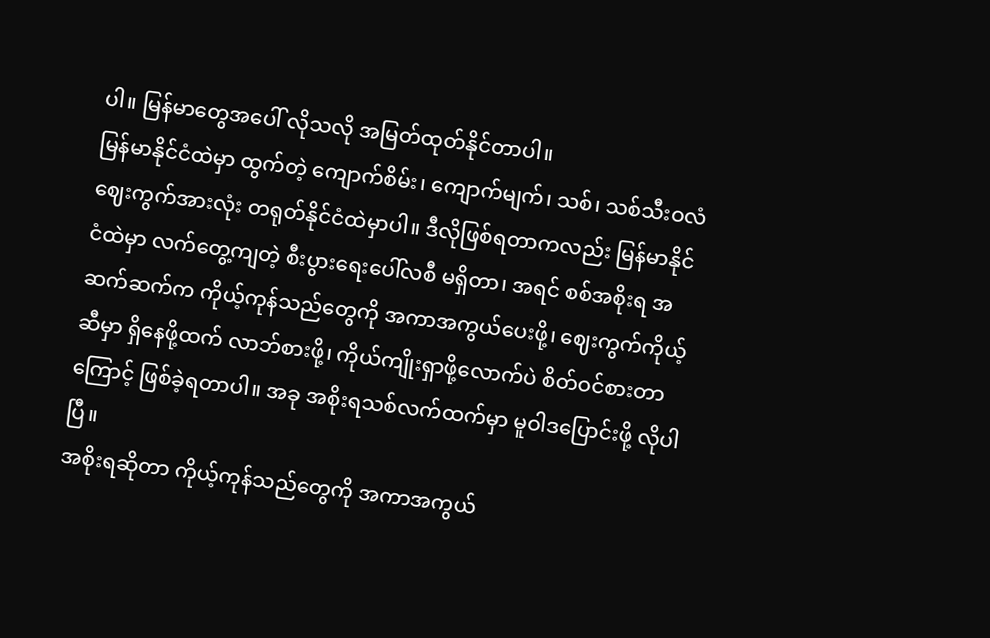ပါ။ မြန်မာတွေအပေါ် လိုသလို အမြတ်ထုတ်နိုင်တာပါ။
မြန်မာနိုင်ငံထဲမှာ ထွက်တဲ့ ကျောက်စိမ်း၊ ကျောက်မျက်၊ သစ်၊ သစ်သီးဝလံ ဈေးကွက်အားလုံး တရုတ်နိုင်ငံထဲမှာပါ။ ဒီလိုဖြစ်ရတာကလည်း မြန်မာနိုင်ငံထဲမှာ လက်တွေ့ကျတဲ့ စီးပွားရေးပေါ်လစီ မရှိတာ၊ အရင် စစ်အစိုးရ အဆက်ဆက်က ကိုယ့်ကုန်သည်တွေကို အကာအကွယ်ပေးဖို့၊ ဈေးကွက်ကိုယ့်ဆီမှာ ရှိနေဖို့ထက် လာဘ်စားဖို့၊ ကိုယ်ကျိုးရှာဖို့လောက်ပဲ စိတ်ဝင်စားတာကြောင့် ဖြစ်ခဲ့ရတာပါ။ အခု အစိုးရသစ်လက်ထက်မှာ မူဝါဒပြောင်းဖို့ လိုပါပြီ။
အစိုးရဆိုတာ ကိုယ့်ကုန်သည်တွေကို အကာအကွယ်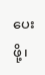ပေးဖို့၊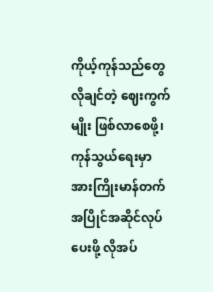ကိုယ့်ကုန်သည်တွေ လိုချင်တဲ့ ဈေးကွက်မျိုး ဖြစ်လာစေဖို့၊ ကုန်သွယ်ရေးမှာ အားကြိုးမာန်တက် အပြိုင်အဆိုင်လုပ်ပေးဖို့ လိုအပ်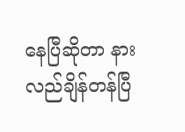နေပြီဆိုတာ နားလည်ချိန်တန်ပြီ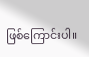ဖြစ်ကြောင်းပါ။